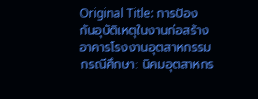Original Title: การป้องกันอุบัติเหตุในงานก่อสร้างอาคารโรงงานอุตสาหกรรม กรณีศึกษา: นิคมอุตสาหกร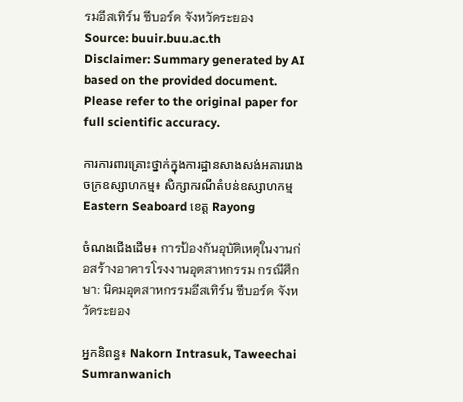รมอีสเทิร์น ซีบอร์ด จังหวัดระยอง
Source: buuir.buu.ac.th
Disclaimer: Summary generated by AI based on the provided document. Please refer to the original paper for full scientific accuracy.

ការការពារគ្រោះថ្នាក់ក្នុងការដ្ឋានសាងសង់អគាររោងចក្រឧស្សាហកម្ម៖ សិក្សាករណីតំបន់ឧស្សាហកម្ម Eastern Seaboard ខេត្ត Rayong

ចំណងជើងដើម៖ การป้องกันอุบัติเหตุในงานก่อสร้างอาคารโรงงานอุตสาหกรรม กรณีศึกษา: นิคมอุตสาหกรรมอีสเทิร์น ซีบอร์ด จังหวัดระยอง

អ្នកនិពន្ធ៖ Nakorn Intrasuk, Taweechai Sumranwanich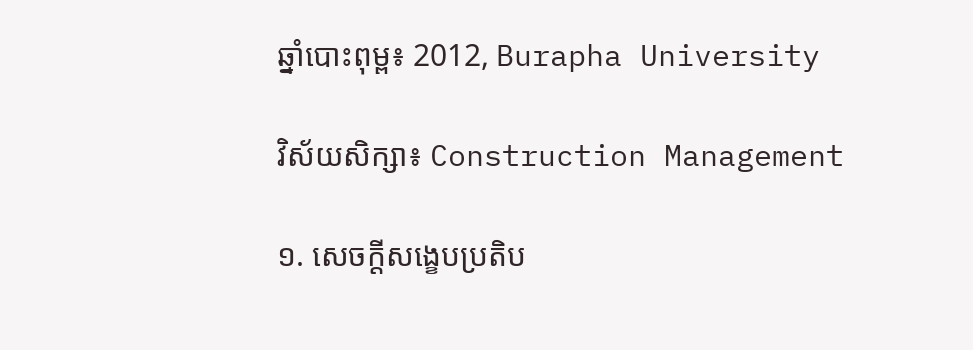ឆ្នាំបោះពុម្ព៖ 2012, Burapha University

វិស័យសិក្សា៖ Construction Management

១. សេចក្តីសង្ខេបប្រតិប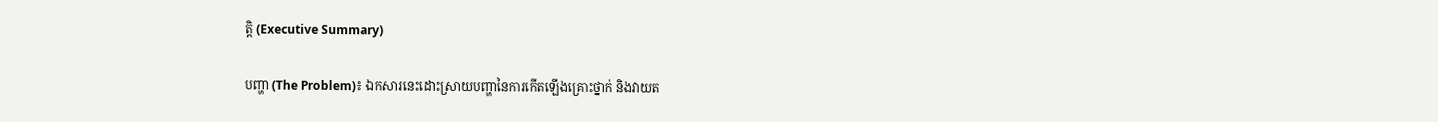ត្តិ (Executive Summary)

បញ្ហា (The Problem)៖ ឯកសារនេះដោះស្រាយបញ្ហានៃការកើតឡើងគ្រោះថ្នាក់ និងវាយត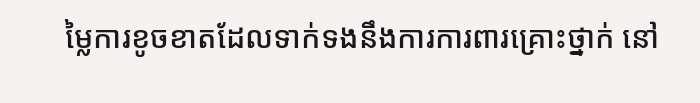ម្លៃការខូចខាតដែលទាក់ទងនឹងការការពារគ្រោះថ្នាក់ នៅ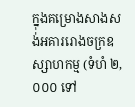ក្នុងគម្រោងសាងសង់អគាររោងចក្រឧស្សាហកម្ម (ទំហំ ២,០០០ ទៅ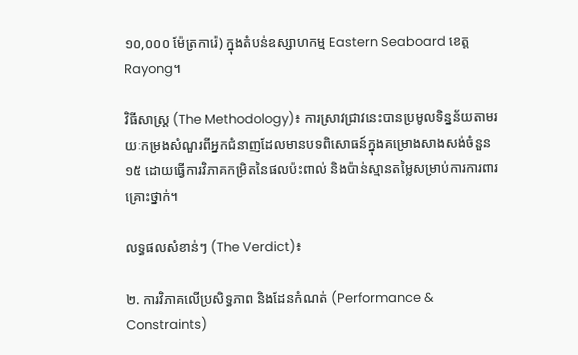១០,០០០ ម៉ែត្រការ៉េ) ក្នុងតំបន់ឧស្សាហកម្ម Eastern Seaboard ខេត្ត Rayong។

វិធីសាស្ត្រ (The Methodology)៖ ការស្រាវជ្រាវនេះបានប្រមូលទិន្នន័យតាមរយៈកម្រងសំណួរពីអ្នកជំនាញដែលមានបទពិសោធន៍ក្នុងគម្រោងសាងសង់ចំនួន ១៥ ដោយធ្វើការវិភាគកម្រិតនៃផលប៉ះពាល់ និងប៉ាន់ស្មានតម្លៃសម្រាប់ការការពារគ្រោះថ្នាក់។

លទ្ធផលសំខាន់ៗ (The Verdict)៖

២. ការវិភាគលើប្រសិទ្ធភាព និងដែនកំណត់ (Performance & Constraints)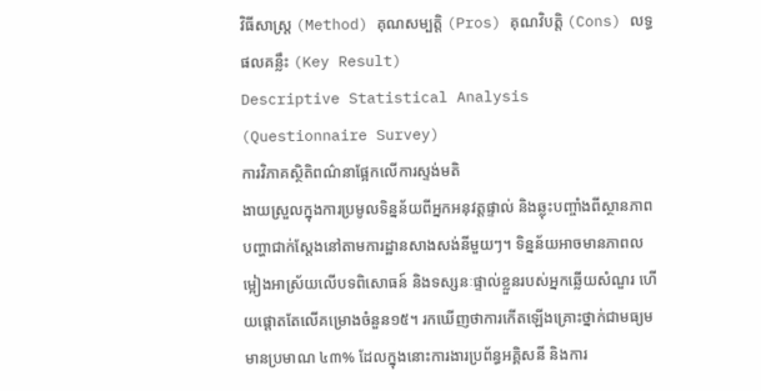វិធីសាស្ត្រ (Method) គុណសម្បត្តិ (Pros) គុណវិបត្តិ (Cons) លទ្ធផលគន្លឹះ (Key Result)
Descriptive Statistical Analysis (Questionnaire Survey)
ការវិភាគស្ថិតិពណ៌នាផ្អែកលើការស្ទង់មតិ
ងាយស្រួលក្នុងការប្រមូលទិន្នន័យពីអ្នកអនុវត្តផ្ទាល់ និងឆ្លុះបញ្ចាំងពីស្ថានភាពបញ្ហាជាក់ស្តែងនៅតាមការដ្ឋានសាងសង់នីមួយៗ។ ទិន្នន័យអាចមានភាពលម្អៀងអាស្រ័យលើបទពិសោធន៍ និងទស្សនៈផ្ទាល់ខ្លួនរបស់អ្នកឆ្លើយសំណួរ ហើយផ្តោតតែលើគម្រោងចំនួន១៥។ រកឃើញថាការកើតឡើងគ្រោះថ្នាក់ជាមធ្យមមានប្រមាណ ៤៣% ដែលក្នុងនោះការងារប្រព័ន្ធអគ្គិសនី និងការ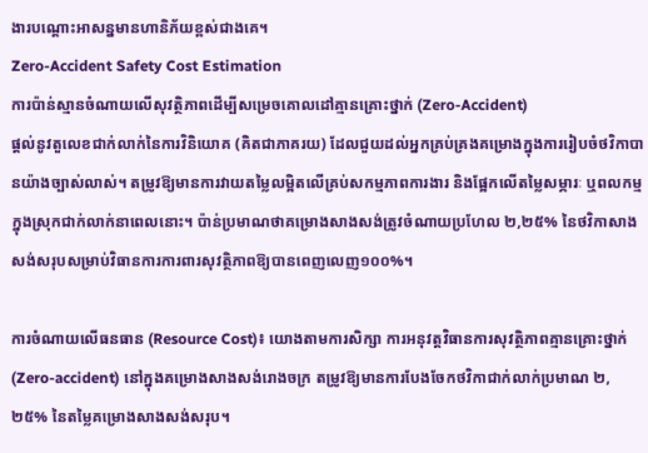ងារបណ្តោះអាសន្នមានហានិភ័យខ្ពស់ជាងគេ។
Zero-Accident Safety Cost Estimation
ការប៉ាន់ស្មានចំណាយលើសុវត្ថិភាពដើម្បីសម្រេចគោលដៅគ្មានគ្រោះថ្នាក់ (Zero-Accident)
ផ្តល់នូវតួលេខជាក់លាក់នៃការវិនិយោគ (គិតជាភាគរយ) ដែលជួយដល់អ្នកគ្រប់គ្រងគម្រោងក្នុងការរៀបចំថវិកាបានយ៉ាងច្បាស់លាស់។ តម្រូវឱ្យមានការវាយតម្លៃលម្អិតលើគ្រប់សកម្មភាពការងារ និងផ្អែកលើតម្លៃសម្ភារៈ ឬពលកម្មក្នុងស្រុកជាក់លាក់នាពេលនោះ។ ប៉ាន់ប្រមាណថាគម្រោងសាងសង់ត្រូវចំណាយប្រហែល ២,២៥% នៃថវិកាសាងសង់សរុបសម្រាប់វិធានការការពារសុវត្ថិភាពឱ្យបានពេញលេញ១០០%។

ការចំណាយលើធនធាន (Resource Cost)៖ យោងតាមការសិក្សា ការអនុវត្តវិធានការសុវត្ថិភាពគ្មានគ្រោះថ្នាក់ (Zero-accident) នៅក្នុងគម្រោងសាងសង់រោងចក្រ តម្រូវឱ្យមានការបែងចែកថវិកាជាក់លាក់ប្រមាណ ២,២៥% នៃតម្លៃគម្រោងសាងសង់សរុប។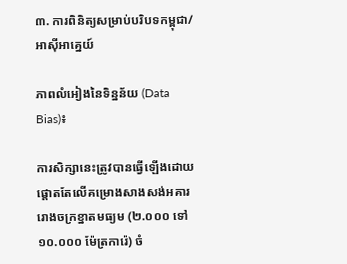៣. ការពិនិត្យសម្រាប់បរិបទកម្ពុជា/អាស៊ីអាគ្នេយ៍

ភាពលំអៀងនៃទិន្នន័យ (Data Bias)៖

ការសិក្សានេះត្រូវបានធ្វើឡើងដោយផ្តោតតែលើគម្រោងសាងសង់អគាររោងចក្រខ្នាតមធ្យម (២.០០០ ទៅ ១០.០០០ ម៉ែត្រការ៉េ) ចំ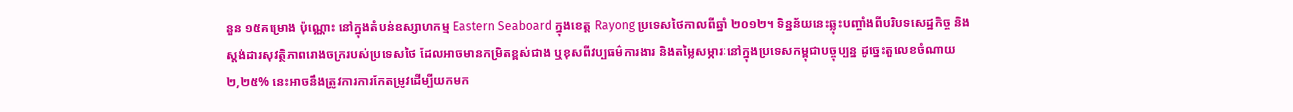នួន ១៥គម្រោង ប៉ុណ្ណោះ នៅក្នុងតំបន់ឧស្សាហកម្ម Eastern Seaboard ក្នុងខេត្ត Rayong ប្រទេសថៃកាលពីឆ្នាំ ២០១២។ ទិន្នន័យនេះឆ្លុះបញ្ចាំងពីបរិបទសេដ្ឋកិច្ច និងស្តង់ដារសុវត្ថិភាពរោងចក្ររបស់ប្រទេសថៃ ដែលអាចមានកម្រិតខ្ពស់ជាង ឬខុសពីវប្បធម៌ការងារ និងតម្លៃសម្ភារៈនៅក្នុងប្រទេសកម្ពុជាបច្ចុប្បន្ន ដូច្នេះតួលេខចំណាយ ២,២៥% នេះអាចនឹងត្រូវការការកែតម្រូវដើម្បីយកមក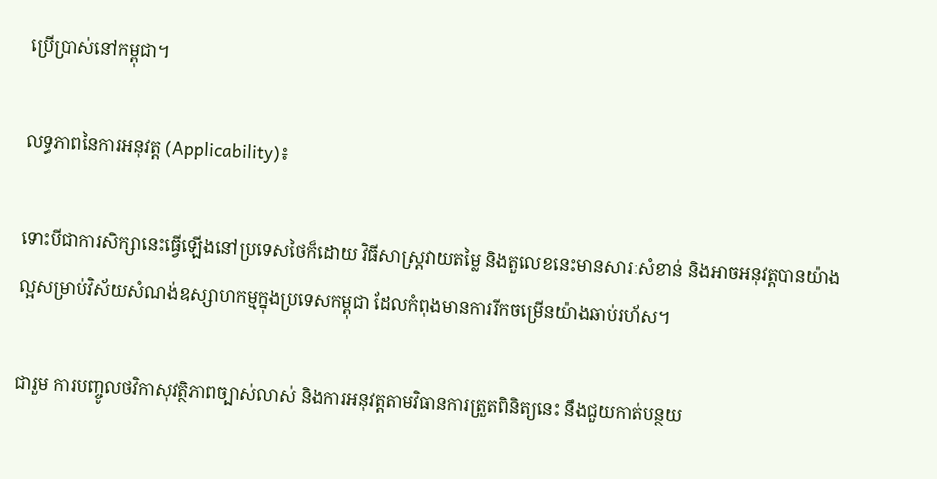ប្រើប្រាស់នៅកម្ពុជា។

លទ្ធភាពនៃការអនុវត្ត (Applicability)៖

ទោះបីជាការសិក្សានេះធ្វើឡើងនៅប្រទេសថៃក៏ដោយ វិធីសាស្ត្រវាយតម្លៃ និងតួលេខនេះមានសារៈសំខាន់ និងអាចអនុវត្តបានយ៉ាងល្អសម្រាប់វិស័យសំណង់ឧស្សាហកម្មក្នុងប្រទេសកម្ពុជា ដែលកំពុងមានការរីកចម្រើនយ៉ាងឆាប់រហ័ស។

ជារួម ការបញ្ចូលថវិកាសុវត្ថិភាពច្បាស់លាស់ និងការអនុវត្តតាមវិធានការត្រួតពិនិត្យនេះ នឹងជួយកាត់បន្ថយ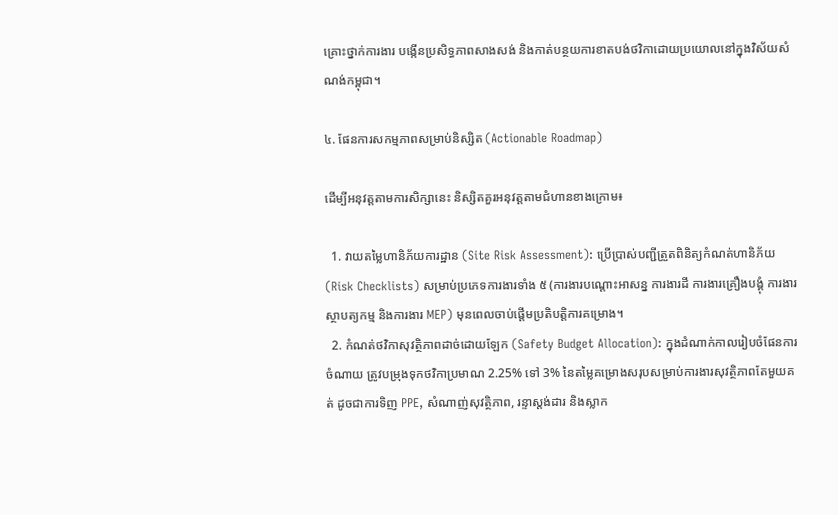គ្រោះថ្នាក់ការងារ បង្កើនប្រសិទ្ធភាពសាងសង់ និងកាត់បន្ថយការខាតបង់ថវិកាដោយប្រយោលនៅក្នុងវិស័យសំណង់កម្ពុជា។

៤. ផែនការសកម្មភាពសម្រាប់និស្សិត (Actionable Roadmap)

ដើម្បីអនុវត្តតាមការសិក្សានេះ និស្សិតគួរអនុវត្តតាមជំហានខាងក្រោម៖

  1. វាយតម្លៃហានិភ័យការដ្ឋាន (Site Risk Assessment): ប្រើប្រាស់បញ្ជីត្រួតពិនិត្យកំណត់ហានិភ័យ (Risk Checklists) សម្រាប់ប្រភេទការងារទាំង ៥ (ការងារបណ្តោះអាសន្ន ការងារដី ការងារគ្រឿងបង្គុំ ការងារស្ថាបត្យកម្ម និងការងារ MEP) មុនពេលចាប់ផ្តើមប្រតិបត្តិការគម្រោង។
  2. កំណត់ថវិកាសុវត្ថិភាពដាច់ដោយឡែក (Safety Budget Allocation): ក្នុងដំណាក់កាលរៀបចំផែនការចំណាយ ត្រូវបម្រុងទុកថវិកាប្រមាណ 2.25% ទៅ 3% នៃតម្លៃគម្រោងសរុបសម្រាប់ការងារសុវត្ថិភាពតែមួយគត់ ដូចជាការទិញ PPE, សំណាញ់សុវត្ថិភាព, រន្ទាស្តង់ដារ និងស្លាក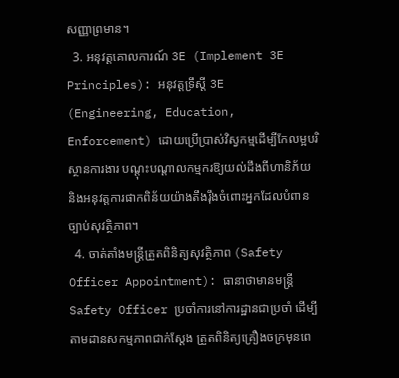សញ្ញាព្រមាន។
  3. អនុវត្តគោលការណ៍ 3E (Implement 3E Principles): អនុវត្តទ្រឹស្តី 3E (Engineering, Education, Enforcement) ដោយប្រើប្រាស់វិស្វកម្មដើម្បីកែលម្អបរិស្ថានការងារ បណ្តុះបណ្តាលកម្មករឱ្យយល់ដឹងពីហានិភ័យ និងអនុវត្តការផាកពិន័យយ៉ាងតឹងរ៉ឹងចំពោះអ្នកដែលបំពានច្បាប់សុវត្ថិភាព។
  4. ចាត់តាំងមន្ត្រីត្រួតពិនិត្យសុវត្ថិភាព (Safety Officer Appointment): ធានាថាមានមន្ត្រី Safety Officer ប្រចាំការនៅការដ្ឋានជាប្រចាំ ដើម្បីតាមដានសកម្មភាពជាក់ស្តែង ត្រួតពិនិត្យគ្រឿងចក្រមុនពេ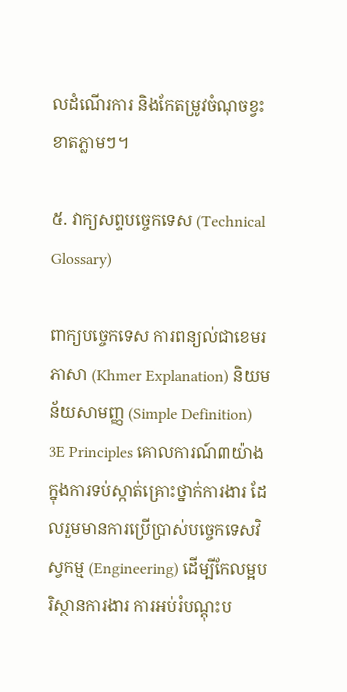លដំណើរការ និងកែតម្រូវចំណុចខ្វះខាតភ្លាមៗ។

៥. វាក្យសព្ទបច្ចេកទេស (Technical Glossary)

ពាក្យបច្ចេកទេស ការពន្យល់ជាខេមរភាសា (Khmer Explanation) និយមន័យសាមញ្ញ (Simple Definition)
3E Principles គោលការណ៍៣យ៉ាងក្នុងការទប់ស្កាត់គ្រោះថ្នាក់ការងារ ដែលរួមមានការប្រើប្រាស់បច្ចេកទេសវិស្វកម្ម (Engineering) ដើម្បីកែលម្អបរិស្ថានការងារ ការអប់រំបណ្តុះប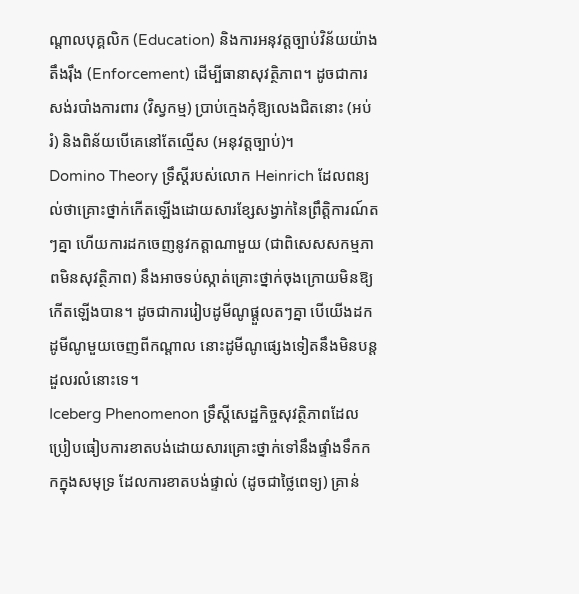ណ្តាលបុគ្គលិក (Education) និងការអនុវត្តច្បាប់វិន័យយ៉ាងតឹងរ៉ឹង (Enforcement) ដើម្បីធានាសុវត្ថិភាព។ ដូចជាការសង់របាំងការពារ (វិស្វកម្ម) ប្រាប់ក្មេងកុំឱ្យលេងជិតនោះ (អប់រំ) និងពិន័យបើគេនៅតែល្មើស (អនុវត្តច្បាប់)។
Domino Theory ទ្រឹស្តីរបស់លោក Heinrich ដែលពន្យល់ថាគ្រោះថ្នាក់កើតឡើងដោយសារខ្សែសង្វាក់នៃព្រឹត្តិការណ៍តៗគ្នា ហើយការដកចេញនូវកត្តាណាមួយ (ជាពិសេសសកម្មភាពមិនសុវត្ថិភាព) នឹងអាចទប់ស្កាត់គ្រោះថ្នាក់ចុងក្រោយមិនឱ្យកើតឡើងបាន។ ដូចជាការរៀបដូមីណូផ្តួលតៗគ្នា បើយើងដកដូមីណូមួយចេញពីកណ្តាល នោះដូមីណូផ្សេងទៀតនឹងមិនបន្តដួលរលំនោះទេ។
Iceberg Phenomenon ទ្រឹស្តីសេដ្ឋកិច្ចសុវត្ថិភាពដែលប្រៀបធៀបការខាតបង់ដោយសារគ្រោះថ្នាក់ទៅនឹងផ្ទាំងទឹកកកក្នុងសមុទ្រ ដែលការខាតបង់ផ្ទាល់ (ដូចជាថ្លៃពេទ្យ) គ្រាន់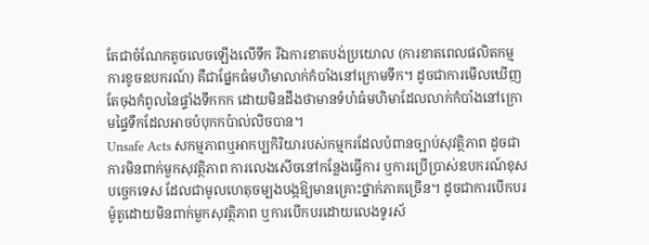តែជាចំណែកតូចលេចឡើងលើទឹក រីឯការខាតបង់ប្រយោល (ការខាតពេលផលិតកម្ម ការខូចឧបករណ៍) គឺជាផ្នែកធំមហិមាលាក់កំបាំងនៅក្រោមទឹក។ ដូចជាការមើលឃើញតែចុងកំពូលនៃផ្ទាំងទឹកកក ដោយមិនដឹងថាមានទំហំធំមហិមាដែលលាក់កំបាំងនៅក្រោមផ្ទៃទឹកដែលអាចបំបុកកប៉ាល់លិចបាន។
Unsafe Acts សកម្មភាពឬអាកប្បកិរិយារបស់កម្មករដែលបំពានច្បាប់សុវត្ថិភាព ដូចជាការមិនពាក់មួកសុវត្ថិភាព ការលេងសើចនៅកន្លែងធ្វើការ ឬការប្រើប្រាស់ឧបករណ៍ខុសបច្ចេកទេស ដែលជាមូលហេតុចម្បងបង្កឱ្យមានគ្រោះថ្នាក់ភាគច្រើន។ ដូចជាការបើកបរម៉ូតូដោយមិនពាក់មួកសុវត្ថិភាព ឬការបើកបរដោយលេងទូរស័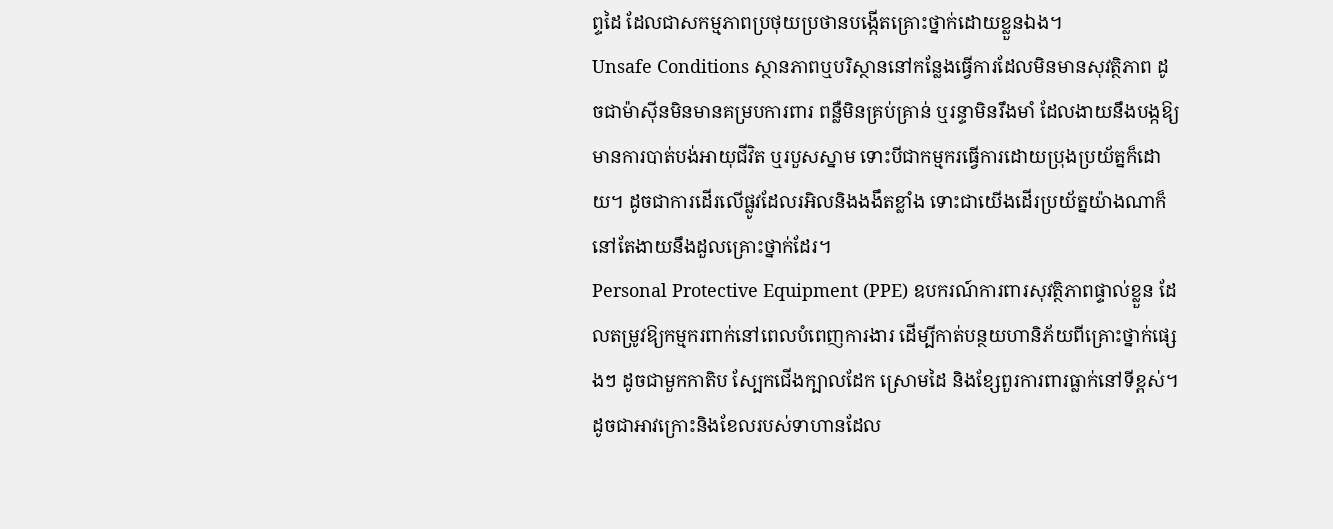ព្ទដៃ ដែលជាសកម្មភាពប្រថុយប្រថានបង្កើតគ្រោះថ្នាក់ដោយខ្លួនឯង។
Unsafe Conditions ស្ថានភាពឬបរិស្ថាននៅកន្លែងធ្វើការដែលមិនមានសុវត្ថិភាព ដូចជាម៉ាស៊ីនមិនមានគម្របការពារ ពន្លឺមិនគ្រប់គ្រាន់ ឬរន្ទាមិនរឹងមាំ ដែលងាយនឹងបង្កឱ្យមានការបាត់បង់អាយុជីវិត ឬរបួសស្នាម ទោះបីជាកម្មករធ្វើការដោយប្រុងប្រយ័ត្នក៏ដោយ។ ដូចជាការដើរលើផ្លូវដែលរអិលនិងងងឹតខ្លាំង ទោះជាយើងដើរប្រយ័ត្នយ៉ាងណាក៏នៅតែងាយនឹងដួលគ្រោះថ្នាក់ដែរ។
Personal Protective Equipment (PPE) ឧបករណ៍ការពារសុវត្ថិភាពផ្ទាល់ខ្លួន ដែលតម្រូវឱ្យកម្មករពាក់នៅពេលបំពេញការងារ ដើម្បីកាត់បន្ថយហានិភ័យពីគ្រោះថ្នាក់ផ្សេងៗ ដូចជាមួកកាតិប ស្បែកជើងក្បាលដែក ស្រោមដៃ និងខ្សែពួរការពារធ្លាក់នៅទីខ្ពស់។ ដូចជាអាវក្រោះនិងខែលរបស់ទាហានដែល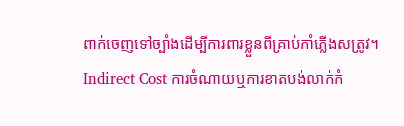ពាក់ចេញទៅច្បាំងដើម្បីការពារខ្លួនពីគ្រាប់កាំភ្លើងសត្រូវ។
Indirect Cost ការចំណាយឬការខាតបង់លាក់កំ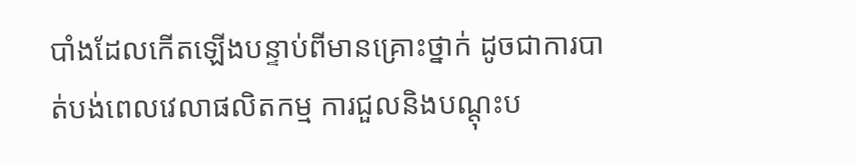បាំងដែលកើតឡើងបន្ទាប់ពីមានគ្រោះថ្នាក់ ដូចជាការបាត់បង់ពេលវេលាផលិតកម្ម ការជួលនិងបណ្តុះប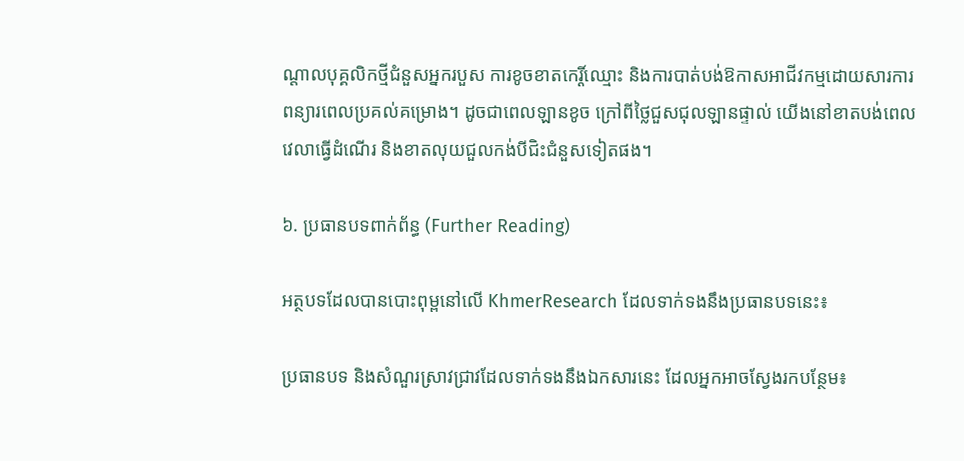ណ្តាលបុគ្គលិកថ្មីជំនួសអ្នករបួស ការខូចខាតកេរ្តិ៍ឈ្មោះ និងការបាត់បង់ឱកាសអាជីវកម្មដោយសារការពន្យារពេលប្រគល់គម្រោង។ ដូចជាពេលឡានខូច ក្រៅពីថ្លៃជួសជុលឡានផ្ទាល់ យើងនៅខាតបង់ពេលវេលាធ្វើដំណើរ និងខាតលុយជួលកង់បីជិះជំនួសទៀតផង។

៦. ប្រធានបទពាក់ព័ន្ធ (Further Reading)

អត្ថបទដែលបានបោះពុម្ពនៅលើ KhmerResearch ដែលទាក់ទងនឹងប្រធានបទនេះ៖

ប្រធានបទ និងសំណួរស្រាវជ្រាវដែលទាក់ទងនឹងឯកសារនេះ ដែលអ្នកអាចស្វែងរកបន្ថែម៖